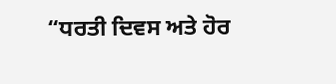“ਧਰਤੀ ਦਿਵਸ ਅਤੇ ਹੋਰ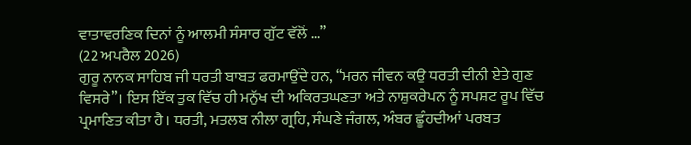ਵਾਤਾਵਰਣਿਕ ਦਿਨਾਂ ਨੂੰ ਆਲਮੀ ਸੰਸਾਰ ਗੁੱਟ ਵੱਲੋਂ ...”
(22 ਅਪਰੈਲ 2026)
ਗੁਰੂ ਨਾਨਕ ਸਾਹਿਬ ਜੀ ਧਰਤੀ ਬਾਬਤ ਫਰਮਾਉਂਦੇ ਹਨ, “ਮਰਨ ਜੀਵਨ ਕਉ ਧਰਤੀ ਦੀਨੀ ਏਤੇ ਗੁਣ ਵਿਸਰੇ”। ਇਸ ਇੱਕ ਤੁਕ ਵਿੱਚ ਹੀ ਮਨੁੱਖ ਦੀ ਅਕਿਰਤਘਣਤਾ ਅਤੇ ਨਾਸ਼ੁਕਰੇਪਨ ਨੂੰ ਸਪਸ਼ਟ ਰੂਪ ਵਿੱਚ ਪ੍ਰਮਾਣਿਤ ਕੀਤਾ ਹੈ। ਧਰਤੀ, ਮਤਲਬ ਨੀਲਾ ਗ੍ਰਹਿ, ਸੰਘਣੇ ਜੰਗਲ, ਅੰਬਰ ਛੂੰਹਦੀਆਂ ਪਰਬਤ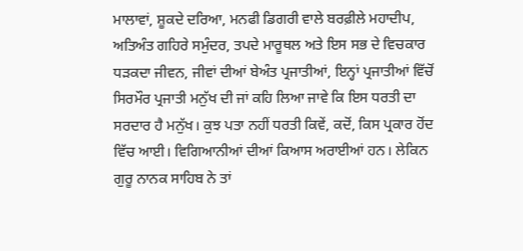ਮਾਲਾਵਾਂ, ਸ਼ੂਕਦੇ ਦਰਿਆ, ਮਨਫੀ ਡਿਗਰੀ ਵਾਲੇ ਬਰਫ਼ੀਲੇ ਮਹਾਦੀਪ, ਅਤਿਅੰਤ ਗਹਿਰੇ ਸਮੁੰਦਰ, ਤਪਦੇ ਮਾਰੂਥਲ ਅਤੇ ਇਸ ਸਭ ਦੇ ਵਿਚਕਾਰ ਧੜਕਦਾ ਜੀਵਨ, ਜੀਵਾਂ ਦੀਆਂ ਬੇਅੰਤ ਪ੍ਰਜਾਤੀਆਂ, ਇਨ੍ਹਾਂ ਪ੍ਰਜਾਤੀਆਂ ਵਿੱਚੋਂ ਸਿਰਮੌਰ ਪ੍ਰਜਾਤੀ ਮਨੁੱਖ ਦੀ ਜਾਂ ਕਹਿ ਲਿਆ ਜਾਵੇ ਕਿ ਇਸ ਧਰਤੀ ਦਾ ਸਰਦਾਰ ਹੈ ਮਨੁੱਖ। ਕੁਝ ਪਤਾ ਨਹੀਂ ਧਰਤੀ ਕਿਵੇਂ, ਕਦੋਂ, ਕਿਸ ਪ੍ਰਕਾਰ ਹੋਂਦ ਵਿੱਚ ਆਈ। ਵਿਗਿਆਨੀਆਂ ਦੀਆਂ ਕਿਆਸ ਅਰਾਈਆਂ ਹਨ। ਲੇਕਿਨ ਗੁਰੂ ਨਾਨਕ ਸਾਹਿਬ ਨੇ ਤਾਂ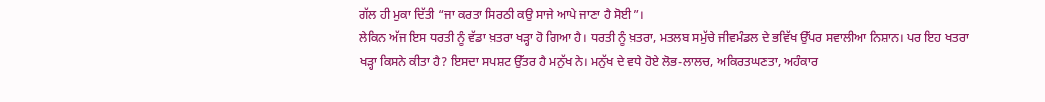ਗੱਲ ਹੀ ਮੁਕਾ ਦਿੱਤੀ “ਜਾ ਕਰਤਾ ਸਿਰਠੀ ਕਉ ਸਾਜੇ ਆਪੇ ਜਾਣਾ ਹੈ ਸੋਈ”।
ਲੇਕਿਨ ਅੱਜ ਇਸ ਧਰਤੀ ਨੂੰ ਵੱਡਾ ਖ਼ਤਰਾ ਖੜ੍ਹਾ ਹੋ ਗਿਆ ਹੈ। ਧਰਤੀ ਨੂੰ ਖ਼ਤਰਾ, ਮਤਲਬ ਸਮੁੱਚੇ ਜੀਵਮੰਡਲ ਦੇ ਭਵਿੱਖ ਉੱਪਰ ਸਵਾਲੀਆ ਨਿਸ਼ਾਨ। ਪਰ ਇਹ ਖਤਰਾ ਖੜ੍ਹਾ ਕਿਸਨੇ ਕੀਤਾ ਹੈ? ਇਸਦਾ ਸਪਸ਼ਟ ਉੱਤਰ ਹੈ ਮਨੁੱਖ ਨੇ। ਮਨੁੱਖ ਦੇ ਵਧੇ ਹੋਏ ਲੋਭ-ਲਾਲਚ, ਅਕਿਰਤਘਣਤਾ, ਅਹੰਕਾਰ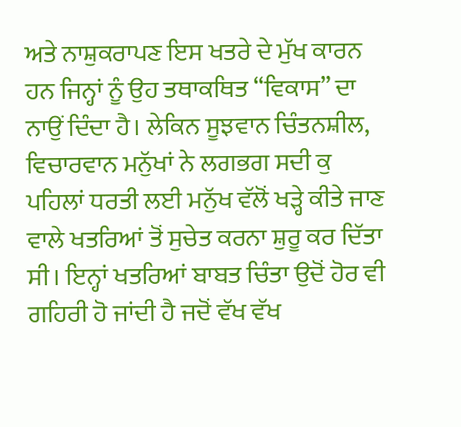ਅਤੇ ਨਾਸ਼ੁਕਰਾਪਣ ਇਸ ਖਤਰੇ ਦੇ ਮੁੱਖ ਕਾਰਨ ਹਨ ਜਿਨ੍ਹਾਂ ਨੂੰ ਉਹ ਤਥਾਕਥਿਤ “ਵਿਕਾਸ” ਦਾ ਨਾਉਂ ਦਿੰਦਾ ਹੈ। ਲੇਕਿਨ ਸੂਝਵਾਨ ਚਿੰਤਨਸ਼ੀਲ, ਵਿਚਾਰਵਾਨ ਮਨੁੱਖਾਂ ਨੇ ਲਗਭਗ ਸਦੀ ਕੁ ਪਹਿਲਾਂ ਧਰਤੀ ਲਈ ਮਨੁੱਖ ਵੱਲੋਂ ਖੜ੍ਹੇ ਕੀਤੇ ਜਾਣ ਵਾਲੇ ਖਤਰਿਆਂ ਤੋਂ ਸੁਚੇਤ ਕਰਨਾ ਸ਼ੁਰੂ ਕਰ ਦਿੱਤਾ ਸੀ। ਇਨ੍ਹਾਂ ਖਤਰਿਆਂ ਬਾਬਤ ਚਿੰਤਾ ਉਦੋਂ ਹੋਰ ਵੀ ਗਹਿਰੀ ਹੋ ਜਾਂਦੀ ਹੈ ਜਦੋਂ ਵੱਖ ਵੱਖ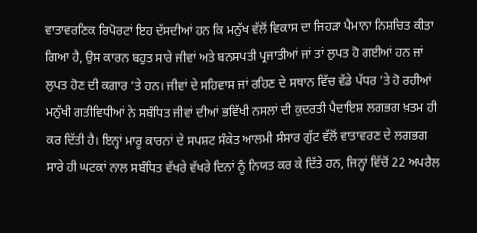ਵਾਤਾਵਰਣਿਕ ਰਿਪੋਰਟਾਂ ਇਹ ਦੱਸਦੀਆਂ ਹਨ ਕਿ ਮਨੁੱਖ ਵੱਲੋਂ ਵਿਕਾਸ ਦਾ ਜਿਹੜਾ ਪੈਮਾਨਾ ਨਿਸ਼ਚਿਤ ਕੀਤਾ ਗਿਆ ਹੈ, ਉਸ ਕਾਰਨ ਬਹੁਤ ਸਾਰੇ ਜੀਵਾਂ ਅਤੇ ਬਨਸਪਤੀ ਪ੍ਰਜਾਤੀਆਂ ਜਾਂ ਤਾਂ ਲੁਪਤ ਹੋ ਗਈਆਂ ਹਨ ਜਾਂ ਲੁਪਤ ਹੋਣ ਦੀ ਕਗਾਰ ’ਤੇ ਹਨ। ਜੀਵਾਂ ਦੇ ਸਹਿਵਾਸ ਜਾਂ ਰਹਿਣ ਦੇ ਸਥਾਨ ਵਿੱਚ ਵੱਡੇ ਪੱਧਰ ’ਤੇ ਹੋ ਰਹੀਆਂ ਮਨੁੱਖੀ ਗਤੀਵਿਧੀਆਂ ਨੇ ਸਬੰਧਿਤ ਜੀਵਾਂ ਦੀਆਂ ਭਵਿੱਖੀ ਨਸਲਾਂ ਦੀ ਕੁਦਰਤੀ ਪੈਦਾਇਸ਼ ਲਗਭਗ ਖ਼ਤਮ ਹੀ ਕਰ ਦਿੱਤੀ ਹੈ। ਇਨ੍ਹਾਂ ਮਾਰੂ ਕਾਰਨਾਂ ਦੇ ਸਪਸ਼ਟ ਸੰਕੇਤ ਆਲਮੀ ਸੰਸਾਰ ਗੁੱਟ ਵੱਲੋਂ ਵਾਤਾਵਰਣ ਦੇ ਲਗਭਗ ਸਾਰੇ ਹੀ ਘਟਕਾਂ ਨਾਲ ਸਬੰਧਿਤ ਵੱਖਰੇ ਵੱਖਰੇ ਦਿਨਾਂ ਨੂੰ ਨਿਯਤ ਕਰ ਕੇ ਦਿੱਤੇ ਹਨ, ਜਿਨ੍ਹਾਂ ਵਿੱਚੋਂ 22 ਅਪਰੈਲ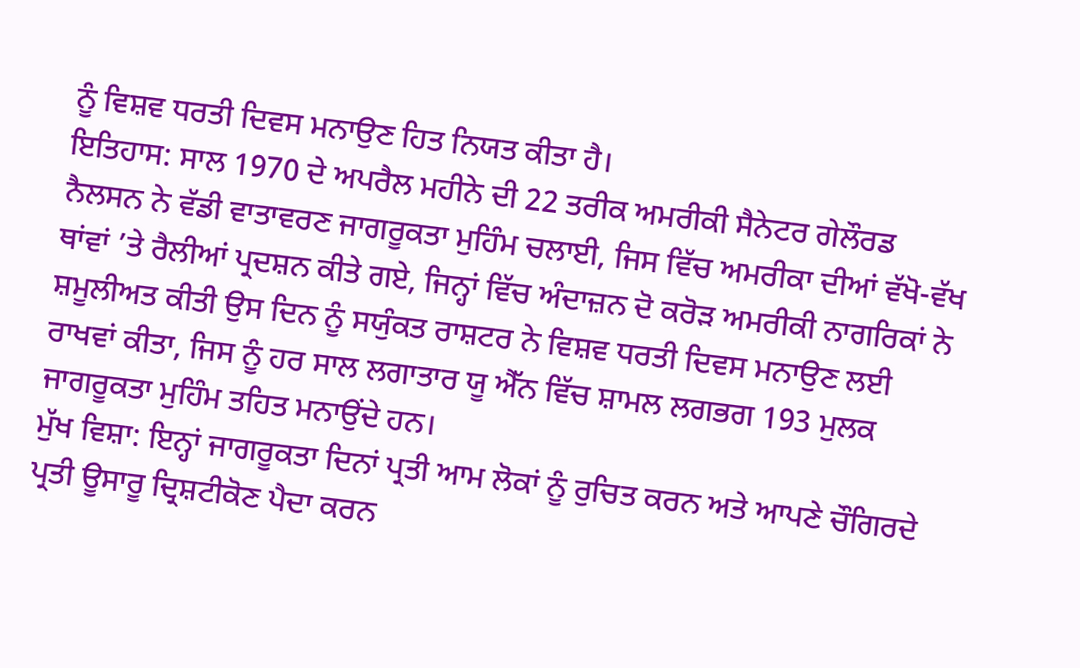ਨੂੰ ਵਿਸ਼ਵ ਧਰਤੀ ਦਿਵਸ ਮਨਾਉਣ ਹਿਤ ਨਿਯਤ ਕੀਤਾ ਹੈ।
ਇਤਿਹਾਸ: ਸਾਲ 1970 ਦੇ ਅਪਰੈਲ ਮਹੀਨੇ ਦੀ 22 ਤਰੀਕ ਅਮਰੀਕੀ ਸੈਨੇਟਰ ਗੇਲੌਰਡ ਨੈਲਸਨ ਨੇ ਵੱਡੀ ਵਾਤਾਵਰਣ ਜਾਗਰੂਕਤਾ ਮੁਹਿੰਮ ਚਲਾਈ, ਜਿਸ ਵਿੱਚ ਅਮਰੀਕਾ ਦੀਆਂ ਵੱਖੋ-ਵੱਖ ਥਾਂਵਾਂ ’ਤੇ ਰੈਲੀਆਂ ਪ੍ਰਦਸ਼ਨ ਕੀਤੇ ਗਏ, ਜਿਨ੍ਹਾਂ ਵਿੱਚ ਅੰਦਾਜ਼ਨ ਦੋ ਕਰੋੜ ਅਮਰੀਕੀ ਨਾਗਰਿਕਾਂ ਨੇ ਸ਼ਮੂਲੀਅਤ ਕੀਤੀ ਉਸ ਦਿਨ ਨੂੰ ਸਯੁੰਕਤ ਰਾਸ਼ਟਰ ਨੇ ਵਿਸ਼ਵ ਧਰਤੀ ਦਿਵਸ ਮਨਾਉਣ ਲਈ ਰਾਖਵਾਂ ਕੀਤਾ, ਜਿਸ ਨੂੰ ਹਰ ਸਾਲ ਲਗਾਤਾਰ ਯੂ ਐੱਨ ਵਿੱਚ ਸ਼ਾਮਲ ਲਗਭਗ 193 ਮੁਲਕ ਜਾਗਰੂਕਤਾ ਮੁਹਿੰਮ ਤਹਿਤ ਮਨਾਉਂਦੇ ਹਨ।
ਮੁੱਖ ਵਿਸ਼ਾ: ਇਨ੍ਹਾਂ ਜਾਗਰੂਕਤਾ ਦਿਨਾਂ ਪ੍ਰਤੀ ਆਮ ਲੋਕਾਂ ਨੂੰ ਰੁਚਿਤ ਕਰਨ ਅਤੇ ਆਪਣੇ ਚੌਗਿਰਦੇ ਪ੍ਰਤੀ ਊਸਾਰੂ ਦ੍ਰਿਸ਼ਟੀਕੋਣ ਪੈਦਾ ਕਰਨ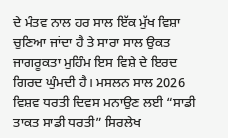ਦੇ ਮੰਤਵ ਨਾਲ ਹਰ ਸਾਲ ਇੱਕ ਮੁੱਖ ਵਿਸ਼ਾ ਚੁਣਿਆ ਜਾਂਦਾ ਹੈ ਤੇ ਸਾਰਾ ਸਾਲ ਉਕਤ ਜਾਗਰੂਕਤਾ ਮੁਹਿੰਮ ਇਸ ਵਿਸ਼ੇ ਦੇ ਇਰਦ ਗਿਰਦ ਘੁੰਮਦੀ ਹੈ। ਮਸਲਨ ਸਾਲ 2026 ਵਿਸ਼ਵ ਧਰਤੀ ਦਿਵਸ ਮਨਾਉਣ ਲਈ “ਸਾਡੀ ਤਾਕਤ ਸਾਡੀ ਧਰਤੀ” ਸਿਰਲੇਖ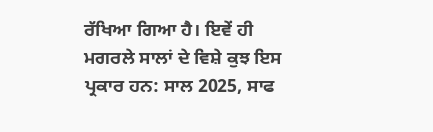ਰੱਖਿਆ ਗਿਆ ਹੈ। ਇਵੇਂ ਹੀ ਮਗਰਲੇ ਸਾਲਾਂ ਦੇ ਵਿਸ਼ੇ ਕੁਝ ਇਸ ਪ੍ਰਕਾਰ ਹਨ: ਸਾਲ 2025, ਸਾਫ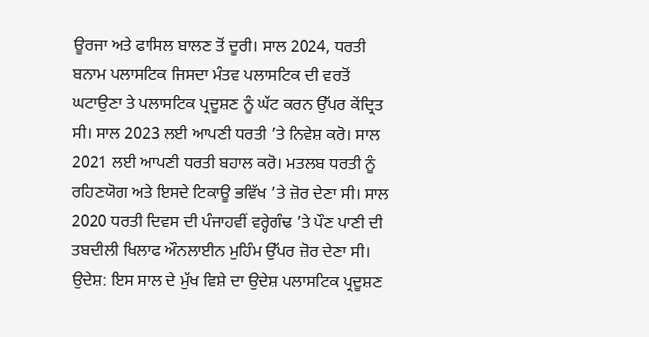ਊਰਜਾ ਅਤੇ ਫਾਸਿਲ ਬਾਲਣ ਤੋਂ ਦੂਰੀ। ਸਾਲ 2024, ਧਰਤੀ ਬਨਾਮ ਪਲਾਸਟਿਕ ਜਿਸਦਾ ਮੰਤਵ ਪਲਾਸਟਿਕ ਦੀ ਵਰਤੋਂ ਘਟਾਉਣਾ ਤੇ ਪਲਾਸਟਿਕ ਪ੍ਰਦੂਸ਼ਣ ਨੂੰ ਘੱਟ ਕਰਨ ਉੱਪਰ ਕੇਂਦ੍ਰਿਤ ਸੀ। ਸਾਲ 2023 ਲਈ ਆਪਣੀ ਧਰਤੀ ’ਤੇ ਨਿਵੇਸ਼ ਕਰੋ। ਸਾਲ 2021 ਲਈ ਆਪਣੀ ਧਰਤੀ ਬਹਾਲ ਕਰੋ। ਮਤਲਬ ਧਰਤੀ ਨੂੰ ਰਹਿਣਯੋਗ ਅਤੇ ਇਸਦੇ ਟਿਕਾਊ ਭਵਿੱਖ ’ਤੇ ਜ਼ੋਰ ਦੇਣਾ ਸੀ। ਸਾਲ 2020 ਧਰਤੀ ਦਿਵਸ ਦੀ ਪੰਜਾਹਵੀਂ ਵਰ੍ਹੇਗੰਢ ’ਤੇ ਪੌਣ ਪਾਣੀ ਦੀ ਤਬਦੀਲੀ ਖਿਲਾਫ ਔਨਲਾਈਨ ਮੁਹਿੰਮ ਉੱਪਰ ਜ਼ੋਰ ਦੇਣਾ ਸੀ।
ਉਦੇਸ਼: ਇਸ ਸਾਲ ਦੇ ਮੁੱਖ ਵਿਸ਼ੇ ਦਾ ਉਦੇਸ਼ ਪਲਾਸਟਿਕ ਪ੍ਰਦੂਸ਼ਣ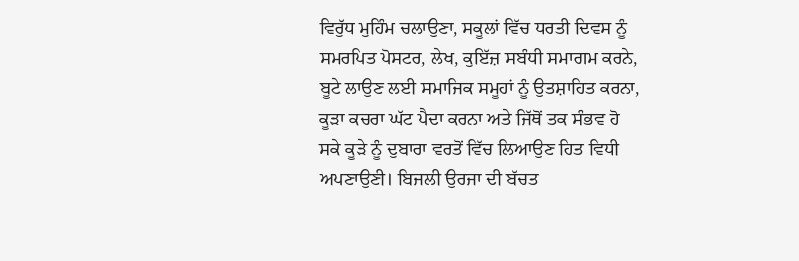ਵਿਰੁੱਧ ਮੁਹਿੰਮ ਚਲਾਉਣਾ, ਸਕੂਲਾਂ ਵਿੱਚ ਧਰਤੀ ਦਿਵਸ ਨੂੰ ਸਮਰਪਿਤ ਪੋਸਟਰ, ਲੇਖ, ਕੁਇੱਜ਼ ਸਬੰਧੀ ਸਮਾਗਮ ਕਰਨੇ, ਬੂਟੇ ਲਾਉਣ ਲਈ ਸਮਾਜਿਕ ਸਮੂਹਾਂ ਨੂੰ ਉਤਸ਼ਾਹਿਤ ਕਰਨਾ, ਕੂੜਾ ਕਚਰਾ ਘੱਟ ਪੈਦਾ ਕਰਨਾ ਅਤੇ ਜਿੱਥੋਂ ਤਕ ਸੰਭਵ ਹੋ ਸਕੇ ਕੂੜੇ ਨੂੰ ਦੁਬਾਰਾ ਵਰਤੋਂ ਵਿੱਚ ਲਿਆਉਣ ਹਿਤ ਵਿਧੀ ਅਪਣਾਉਣੀ। ਬਿਜਲੀ ਉਰਜਾ ਦੀ ਬੱਚਤ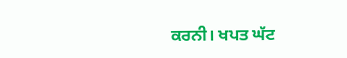ਕਰਨੀ। ਖਪਤ ਘੱਟ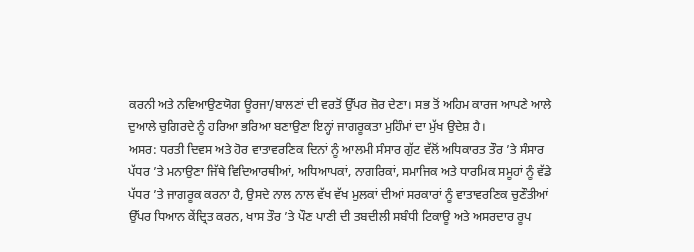ਕਰਨੀ ਅਤੇ ਨਵਿਆਉਣਯੋਗ ਊਰਜਾ/ਬਾਲਣਾਂ ਦੀ ਵਰਤੋਂ ਉੱਪਰ ਜ਼ੋਰ ਦੇਣਾ। ਸਭ ਤੋਂ ਅਹਿਮ ਕਾਰਜ ਆਪਣੇ ਆਲੇ ਦੁਆਲੇ ਚੁਗਿਰਦੇ ਨੂੰ ਹਰਿਆ ਭਰਿਆ ਬਣਾਉਣਾ ਇਨ੍ਹਾਂ ਜਾਗਰੂਕਤਾ ਮੁਹਿੰਮਾਂ ਦਾ ਮੁੱਖ ਉਦੇਸ਼ ਹੈ।
ਅਸਰ: ਧਰਤੀ ਦਿਵਸ ਅਤੇ ਹੋਰ ਵਾਤਾਵਰਣਿਕ ਦਿਨਾਂ ਨੂੰ ਆਲਮੀ ਸੰਸਾਰ ਗੁੱਟ ਵੱਲੋਂ ਅਧਿਕਾਰਤ ਤੌਰ ’ਤੇ ਸੰਸਾਰ ਪੱਧਰ ’ਤੇ ਮਨਾਉਣਾ ਜਿੱਥੇ ਵਿਦਿਆਰਥੀਆਂ, ਅਧਿਆਪਕਾਂ, ਨਾਗਰਿਕਾਂ, ਸਮਾਜਿਕ ਅਤੇ ਧਾਰਮਿਕ ਸਮੂਹਾਂ ਨੂੰ ਵੱਡੇ ਪੱਧਰ ’ਤੇ ਜਾਗਰੂਕ ਕਰਨਾ ਹੈ, ਉਸਦੇ ਨਾਲ ਨਾਲ ਵੱਖ ਵੱਖ ਮੁਲਕਾਂ ਦੀਆਂ ਸਰਕਾਰਾਂ ਨੂੰ ਵਾਤਾਵਰਣਿਕ ਚੁਣੌਤੀਆਂ ਉੱਪਰ ਧਿਆਨ ਕੇਂਦ੍ਰਿਤ ਕਰਨ, ਖਾਸ ਤੌਰ ’ਤੇ ਪੌਣ ਪਾਣੀ ਦੀ ਤਬਦੀਲੀ ਸਬੰਧੀ ਟਿਕਾਊ ਅਤੇ ਅਸਰਦਾਰ ਰੂਪ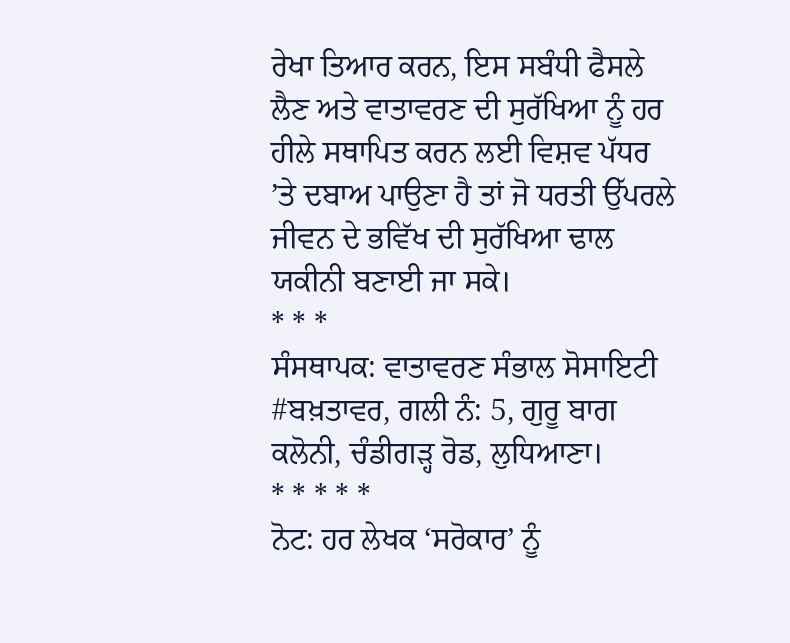ਰੇਖਾ ਤਿਆਰ ਕਰਨ, ਇਸ ਸਬੰਧੀ ਫੈਸਲੇ ਲੈਣ ਅਤੇ ਵਾਤਾਵਰਣ ਦੀ ਸੁਰੱਖਿਆ ਨੂੰ ਹਰ ਹੀਲੇ ਸਥਾਪਿਤ ਕਰਨ ਲਈ ਵਿਸ਼ਵ ਪੱਧਰ ’ਤੇ ਦਬਾਅ ਪਾਉਣਾ ਹੈ ਤਾਂ ਜੋ ਧਰਤੀ ਉੱਪਰਲੇ ਜੀਵਨ ਦੇ ਭਵਿੱਖ ਦੀ ਸੁਰੱਖਿਆ ਢਾਲ ਯਕੀਨੀ ਬਣਾਈ ਜਾ ਸਕੇ।
* * *
ਸੰਸਥਾਪਕ: ਵਾਤਾਵਰਣ ਸੰਭਾਲ ਸੋਸਾਇਟੀ #ਬਖ਼ਤਾਵਰ, ਗਲੀ ਨੰ: 5, ਗੁਰੂ ਬਾਗ ਕਲੋਨੀ, ਚੰਡੀਗੜ੍ਹ ਰੋਡ, ਲੁਧਿਆਣਾ।
* * * * *
ਨੋਟ: ਹਰ ਲੇਖਕ ‘ਸਰੋਕਾਰ’ ਨੂੰ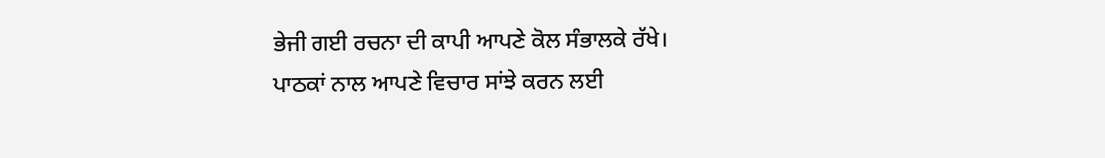ਭੇਜੀ ਗਈ ਰਚਨਾ ਦੀ ਕਾਪੀ ਆਪਣੇ ਕੋਲ ਸੰਭਾਲਕੇ ਰੱਖੇ।
ਪਾਠਕਾਂ ਨਾਲ ਆਪਣੇ ਵਿਚਾਰ ਸਾਂਝੇ ਕਰਨ ਲਈ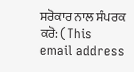ਸਰੋਕਾਰ ਨਾਲ ਸੰਪਰਕ ਕਰੋ: (This email address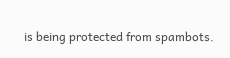is being protected from spambots.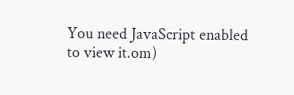You need JavaScript enabled to view it.om)